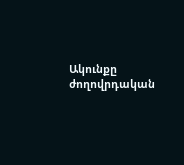Ակունքը ժողովրդական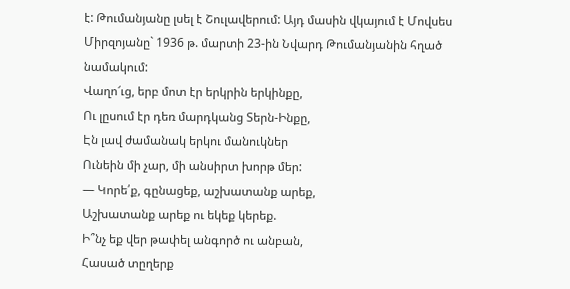է: Թումանյանը լսել է Շուլավերում: Այդ մասին վկայում է Մովսես Միրզոյանը` 1936 թ. մարտի 23-ին Նվարդ Թումանյանին հղած նամակում:
Վաղո՜ւց, երբ մոտ էր երկրին երկինքը,
Ու լըսում էր դեռ մարդկանց Տերն-Ինքը,
Էն լավ ժամանակ երկու մանուկներ
Ունեին մի չար, մի անսիրտ խորթ մեր:
― Կորե՛ք, գընացեք, աշխատանք արեք,
Աշխատանք արեք ու եկեք կերեք.
Ի՞նչ եք վեր թափել անգործ ու անբան,
Հասած տըղերք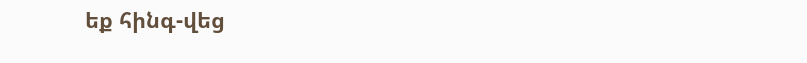եք հինգ-վեց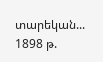տարեկան...
1898 թ.